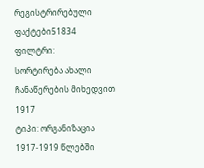რეგისტრირებული ფაქტები51834
ფილტრი:
სორტირება ახალი ჩანაწერების მიხედვით
1917
ტიპი: ორგანიზაცია
1917-1919 წლებში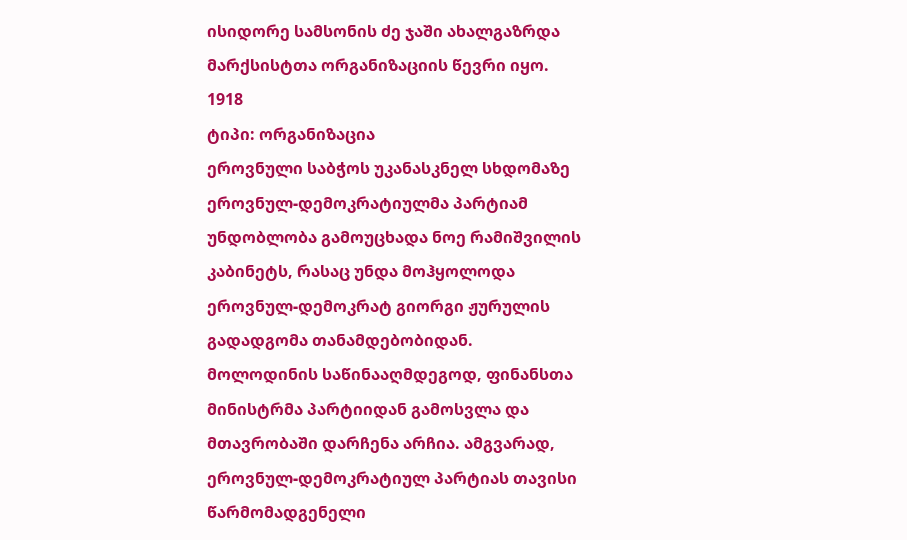ისიდორე სამსონის ძე ჯაში ახალგაზრდა მარქსისტთა ორგანიზაციის წევრი იყო.
1918
ტიპი: ორგანიზაცია
ეროვნული საბჭოს უკანასკნელ სხდომაზე ეროვნულ-დემოკრატიულმა პარტიამ უნდობლობა გამოუცხადა ნოე რამიშვილის კაბინეტს, რასაც უნდა მოჰყოლოდა ეროვნულ-დემოკრატ გიორგი ჟურულის გადადგომა თანამდებობიდან. მოლოდინის საწინააღმდეგოდ, ფინანსთა მინისტრმა პარტიიდან გამოსვლა და მთავრობაში დარჩენა არჩია. ამგვარად, ეროვნულ-დემოკრატიულ პარტიას თავისი წარმომადგენელი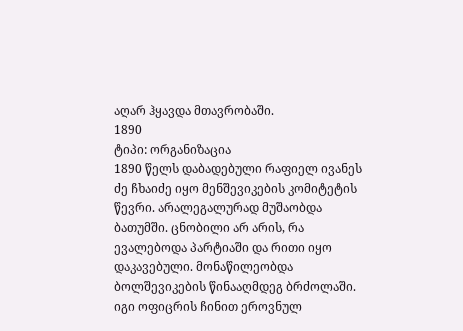აღარ ჰყავდა მთავრობაში.
1890
ტიპი: ორგანიზაცია
1890 წელს დაბადებული რაფიელ ივანეს ძე ჩხაიძე იყო მენშევიკების კომიტეტის წევრი. არალეგალურად მუშაობდა ბათუმში. ცნობილი არ არის, რა ევალებოდა პარტიაში და რითი იყო დაკავებული. მონაწილეობდა ბოლშევიკების წინააღმდეგ ბრძოლაში. იგი ოფიცრის ჩინით ეროვნულ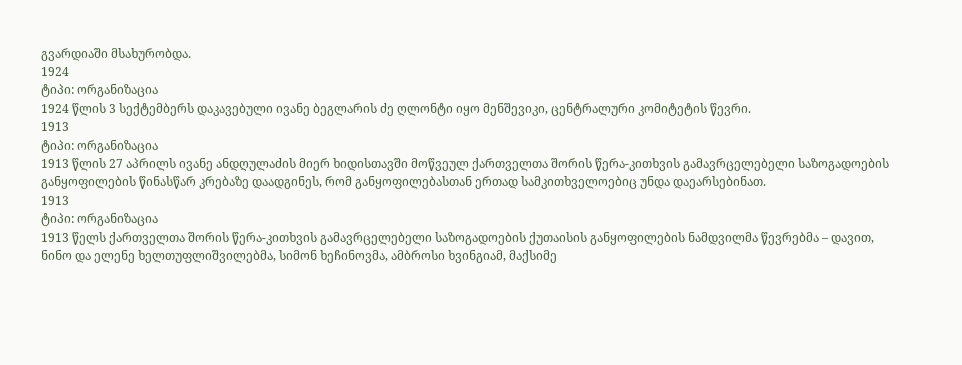გვარდიაში მსახურობდა.
1924
ტიპი: ორგანიზაცია
1924 წლის 3 სექტემბერს დაკავებული ივანე ბეგლარის ძე ღლონტი იყო მენშევიკი, ცენტრალური კომიტეტის წევრი.
1913
ტიპი: ორგანიზაცია
1913 წლის 27 აპრილს ივანე ანდღულაძის მიერ ხიდისთავში მოწვეულ ქართველთა შორის წერა-კითხვის გამავრცელებელი საზოგადოების განყოფილების წინასწარ კრებაზე დაადგინეს, რომ განყოფილებასთან ერთად სამკითხველოებიც უნდა დაეარსებინათ.
1913
ტიპი: ორგანიზაცია
1913 წელს ქართველთა შორის წერა-კითხვის გამავრცელებელი საზოგადოების ქუთაისის განყოფილების ნამდვილმა წევრებმა – დავით, ნინო და ელენე ხელთუფლიშვილებმა, სიმონ ხეჩინოვმა, ამბროსი ხვინგიამ, მაქსიმე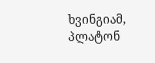ხვინგიამ, პლატონ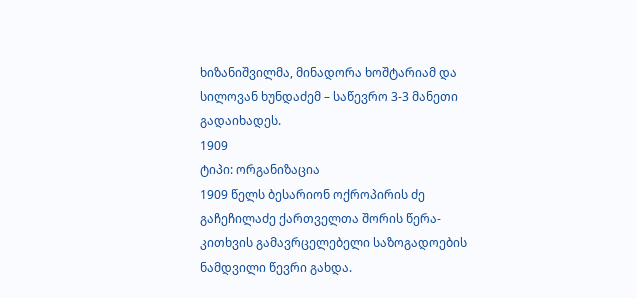ხიზანიშვილმა, მინადორა ხოშტარიამ და სილოვან ხუნდაძემ – საწევრო 3-3 მანეთი გადაიხადეს.
1909
ტიპი: ორგანიზაცია
1909 წელს ბესარიონ ოქროპირის ძე გაჩეჩილაძე ქართველთა შორის წერა-კითხვის გამავრცელებელი საზოგადოების ნამდვილი წევრი გახდა.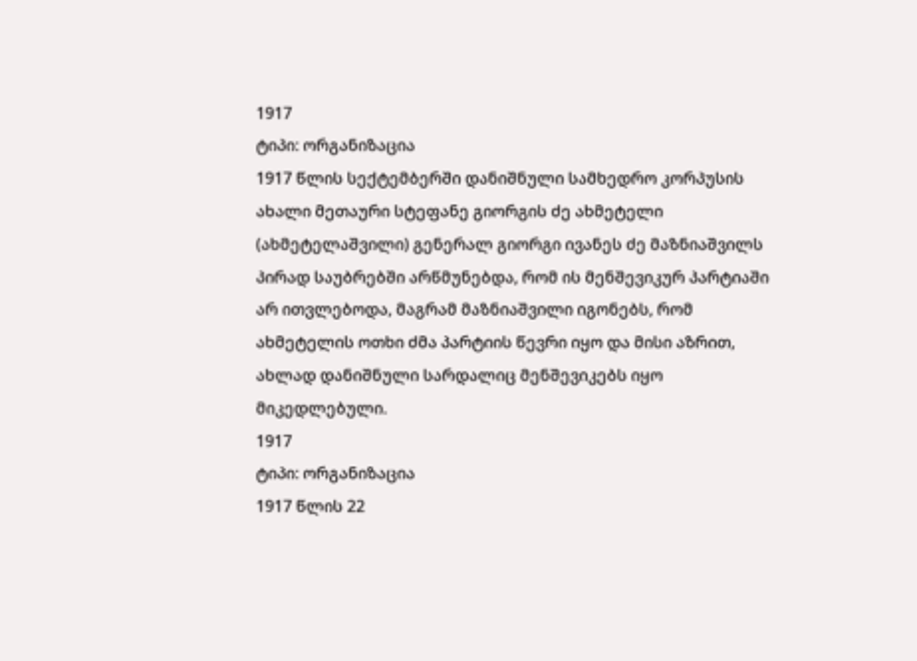1917
ტიპი: ორგანიზაცია
1917 წლის სექტემბერში დანიშნული სამხედრო კორპუსის ახალი მეთაური სტეფანე გიორგის ძე ახმეტელი (ახმეტელაშვილი) გენერალ გიორგი ივანეს ძე მაზნიაშვილს პირად საუბრებში არწმუნებდა, რომ ის მენშევიკურ პარტიაში არ ითვლებოდა, მაგრამ მაზნიაშვილი იგონებს, რომ ახმეტელის ოთხი ძმა პარტიის წევრი იყო და მისი აზრით, ახლად დანიშნული სარდალიც მენშევიკებს იყო მიკედლებული.
1917
ტიპი: ორგანიზაცია
1917 წლის 22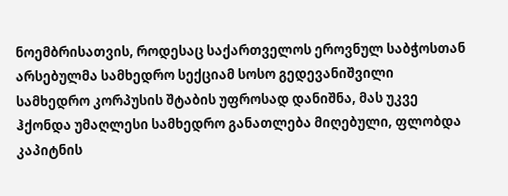ნოემბრისათვის, როდესაც საქართველოს ეროვნულ საბჭოსთან არსებულმა სამხედრო სექციამ სოსო გედევანიშვილი სამხედრო კორპუსის შტაბის უფროსად დანიშნა, მას უკვე ჰქონდა უმაღლესი სამხედრო განათლება მიღებული, ფლობდა კაპიტნის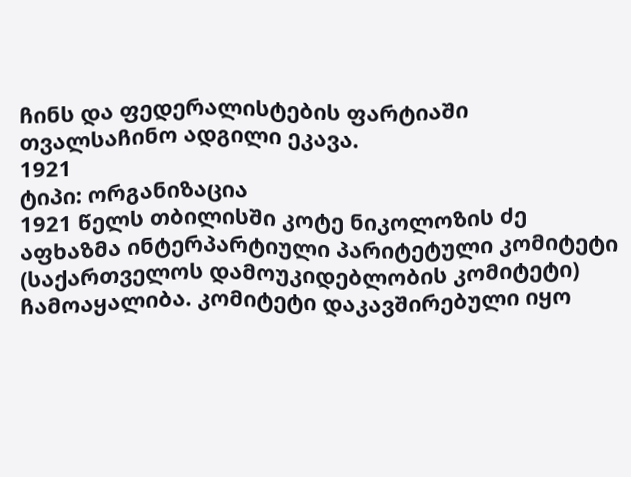ჩინს და ფედერალისტების ფარტიაში თვალსაჩინო ადგილი ეკავა.
1921
ტიპი: ორგანიზაცია
1921 წელს თბილისში კოტე ნიკოლოზის ძე აფხაზმა ინტერპარტიული პარიტეტული კომიტეტი (საქართველოს დამოუკიდებლობის კომიტეტი) ჩამოაყალიბა. კომიტეტი დაკავშირებული იყო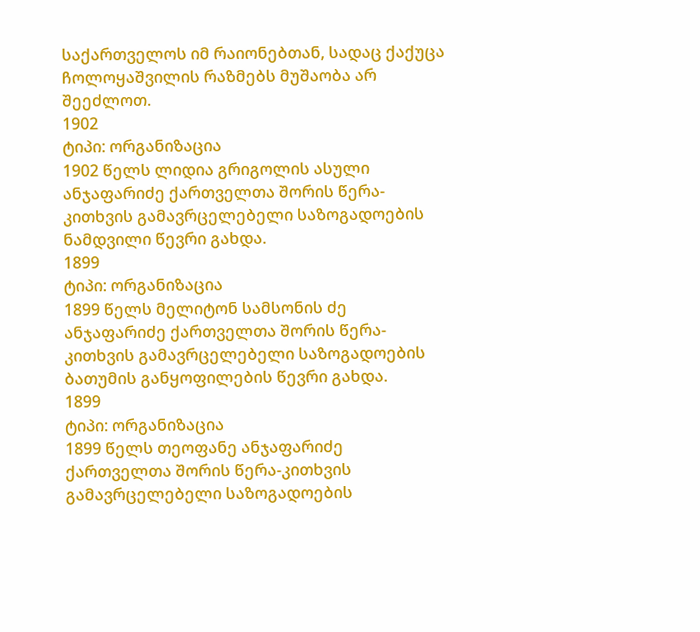საქართველოს იმ რაიონებთან, სადაც ქაქუცა ჩოლოყაშვილის რაზმებს მუშაობა არ შეეძლოთ.
1902
ტიპი: ორგანიზაცია
1902 წელს ლიდია გრიგოლის ასული ანჯაფარიძე ქართველთა შორის წერა-კითხვის გამავრცელებელი საზოგადოების ნამდვილი წევრი გახდა.
1899
ტიპი: ორგანიზაცია
1899 წელს მელიტონ სამსონის ძე ანჯაფარიძე ქართველთა შორის წერა-კითხვის გამავრცელებელი საზოგადოების ბათუმის განყოფილების წევრი გახდა.
1899
ტიპი: ორგანიზაცია
1899 წელს თეოფანე ანჯაფარიძე ქართველთა შორის წერა-კითხვის გამავრცელებელი საზოგადოების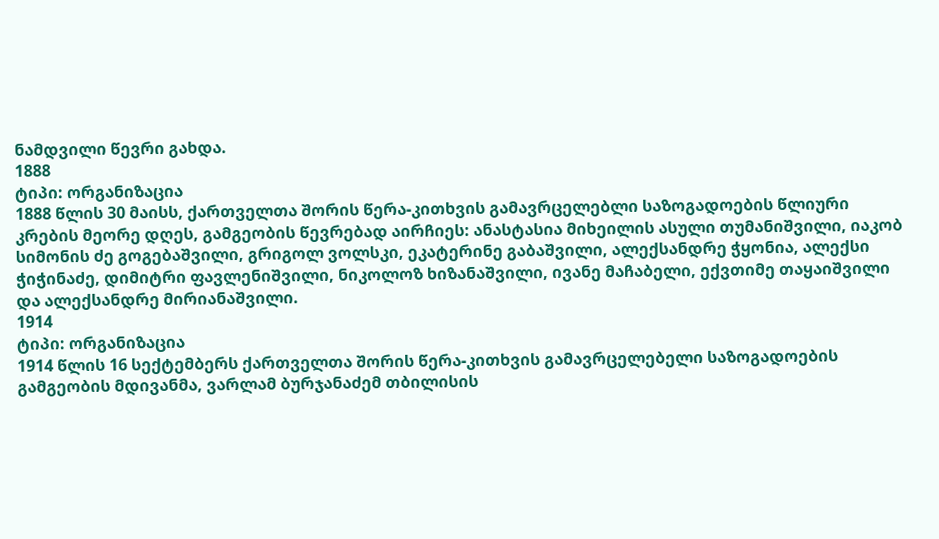ნამდვილი წევრი გახდა.
1888
ტიპი: ორგანიზაცია
1888 წლის 30 მაისს, ქართველთა შორის წერა-კითხვის გამავრცელებლი საზოგადოების წლიური კრების მეორე დღეს, გამგეობის წევრებად აირჩიეს: ანასტასია მიხეილის ასული თუმანიშვილი, იაკობ სიმონის ძე გოგებაშვილი, გრიგოლ ვოლსკი, ეკატერინე გაბაშვილი, ალექსანდრე ჭყონია, ალექსი ჭიჭინაძე, დიმიტრი ფავლენიშვილი, ნიკოლოზ ხიზანაშვილი, ივანე მაჩაბელი, ექვთიმე თაყაიშვილი და ალექსანდრე მირიანაშვილი.
1914
ტიპი: ორგანიზაცია
1914 წლის 16 სექტემბერს ქართველთა შორის წერა-კითხვის გამავრცელებელი საზოგადოების გამგეობის მდივანმა, ვარლამ ბურჯანაძემ თბილისის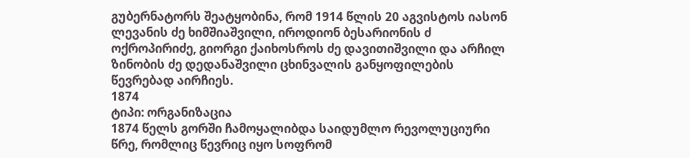გუბერნატორს შეატყობინა, რომ 1914 წლის 20 აგვისტოს იასონ ლევანის ძე ხიმშიაშვილი, იროდიონ ბესარიონის ძ ოქროპირიძე, გიორგი ქაიხოსროს ძე დავითიშვილი და არჩილ ზინობის ძე დედანაშვილი ცხინვალის განყოფილების წევრებად აირჩიეს.
1874
ტიპი: ორგანიზაცია
1874 წელს გორში ჩამოყალიბდა საიდუმლო რევოლუციური წრე, რომლიც წევრიც იყო სოფრომ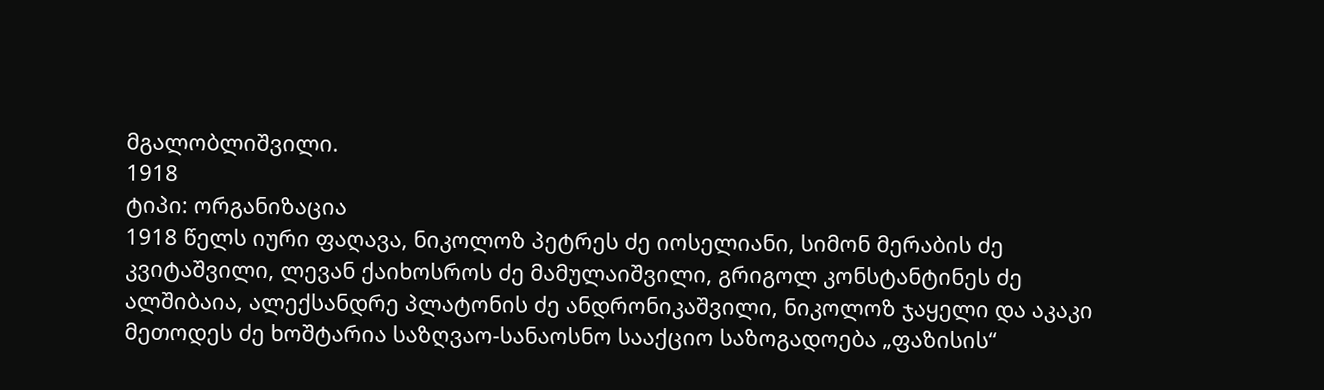მგალობლიშვილი.
1918
ტიპი: ორგანიზაცია
1918 წელს იური ფაღავა, ნიკოლოზ პეტრეს ძე იოსელიანი, სიმონ მერაბის ძე კვიტაშვილი, ლევან ქაიხოსროს ძე მამულაიშვილი, გრიგოლ კონსტანტინეს ძე ალშიბაია, ალექსანდრე პლატონის ძე ანდრონიკაშვილი, ნიკოლოზ ჯაყელი და აკაკი მეთოდეს ძე ხოშტარია საზღვაო-სანაოსნო სააქციო საზოგადოება „ფაზისის“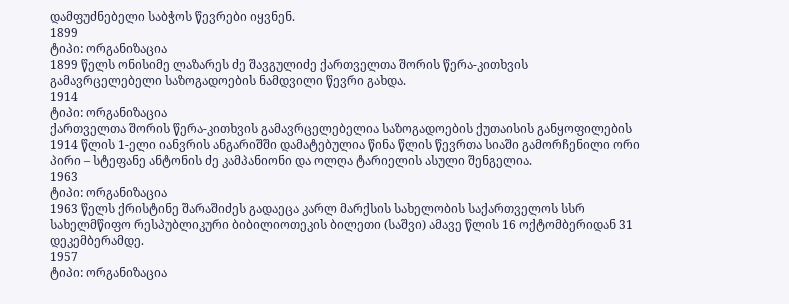დამფუძნებელი საბჭოს წევრები იყვნენ.
1899
ტიპი: ორგანიზაცია
1899 წელს ონისიმე ლაზარეს ძე შავგულიძე ქართველთა შორის წერა-კითხვის გამავრცელებელი საზოგადოების ნამდვილი წევრი გახდა.
1914
ტიპი: ორგანიზაცია
ქართველთა შორის წერა-კითხვის გამავრცელებელია საზოგადოების ქუთაისის განყოფილების 1914 წლის 1-ელი იანვრის ანგარიშში დამატებულია წინა წლის წევრთა სიაში გამორჩენილი ორი პირი – სტეფანე ანტონის ძე კამპანიონი და ოლღა ტარიელის ასული შენგელია.
1963
ტიპი: ორგანიზაცია
1963 წელს ქრისტინე შარაშიძეს გადაეცა კარლ მარქსის სახელობის საქართველოს სსრ სახელმწიფო რესპუბლიკური ბიბილიოთეკის ბილეთი (საშვი) ამავე წლის 16 ოქტომბერიდან 31 დეკემბერამდე.
1957
ტიპი: ორგანიზაცია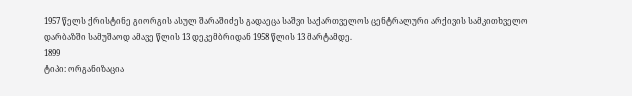1957 წელს ქრისტინე გიორგის ასულ შარაშიძეს გადაეცა საშვი საქართველოს ცენტრალური არქივის სამკითხველო დარბაზში სამუშაოდ ამავე წლის 13 დეკემბრიდან 1958 წლის 13 მარტამდე.
1899
ტიპი: ორგანიზაცია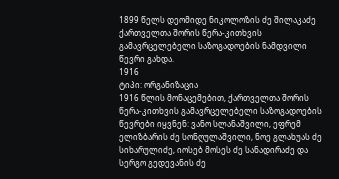1899 წელს დეომიდე ნიკოლოზის ძე შილაკაძე ქართველთა შორის წერა-კითხვის გამავრცელებელი საზოგადოების ნამდვილი წევრი გახდა.
1916
ტიპი: ორგანიზაცია
1916 წლის მონაცემებით, ქართველთა შორის წერა-კითხვის გამავრცელებელი საზოგადოების წევრები იყვნენ: ვანო სლანაშვილი, ეფრემ ელიზბარის ძე სონღულაშვილი, ნოე გლახუას ძე სიხარულიძე, იოსებ მოსეს ძე სანადირაძე და სერგო გედევანის ძე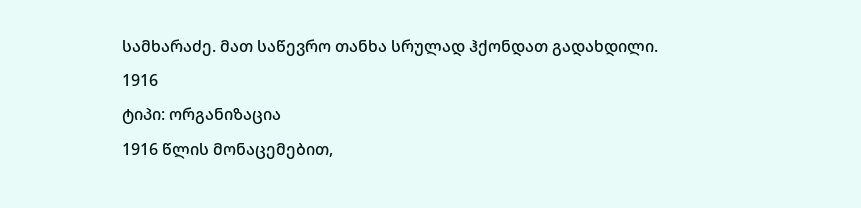სამხარაძე. მათ საწევრო თანხა სრულად ჰქონდათ გადახდილი.
1916
ტიპი: ორგანიზაცია
1916 წლის მონაცემებით,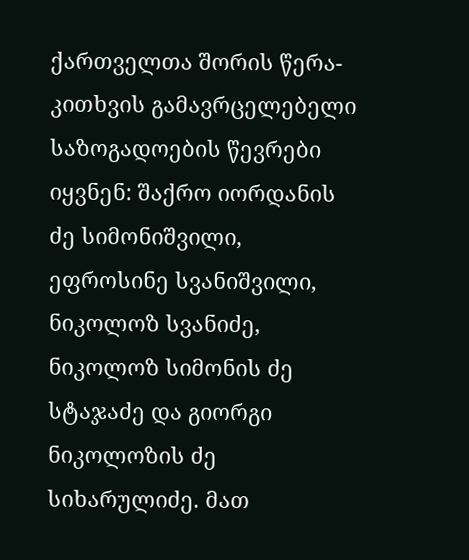ქართველთა შორის წერა-კითხვის გამავრცელებელი საზოგადოების წევრები იყვნენ: შაქრო იორდანის ძე სიმონიშვილი, ეფროსინე სვანიშვილი, ნიკოლოზ სვანიძე, ნიკოლოზ სიმონის ძე სტაჯაძე და გიორგი ნიკოლოზის ძე სიხარულიძე. მათ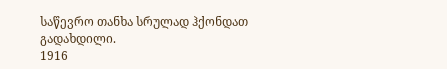საწევრო თანხა სრულად ჰქონდათ გადახდილი.
1916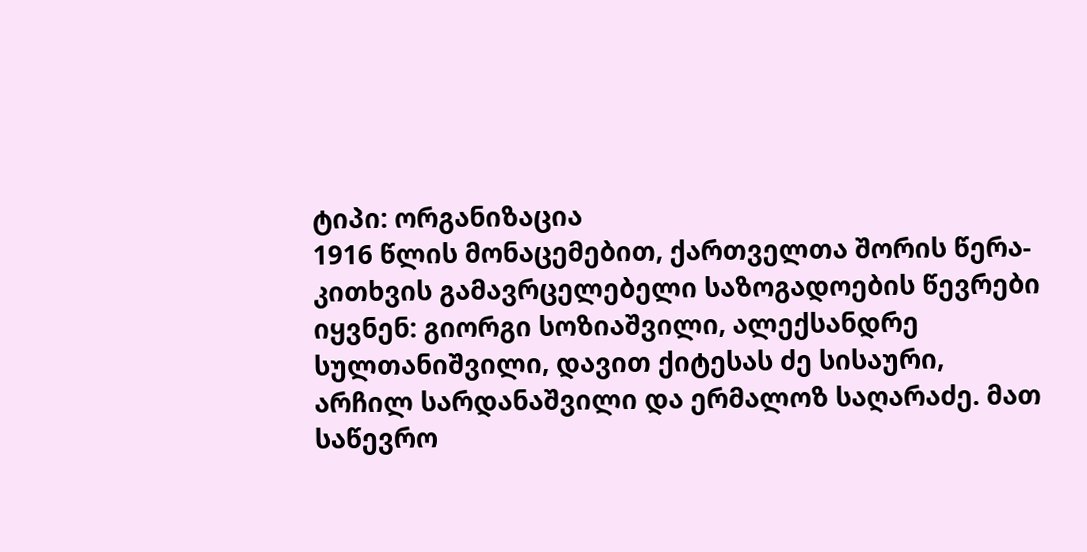ტიპი: ორგანიზაცია
1916 წლის მონაცემებით, ქართველთა შორის წერა-კითხვის გამავრცელებელი საზოგადოების წევრები იყვნენ: გიორგი სოზიაშვილი, ალექსანდრე სულთანიშვილი, დავით ქიტესას ძე სისაური, არჩილ სარდანაშვილი და ერმალოზ საღარაძე. მათ საწევრო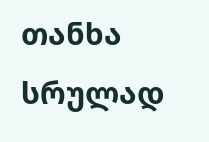თანხა სრულად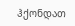ჰქონდათ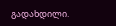გადახდილი.